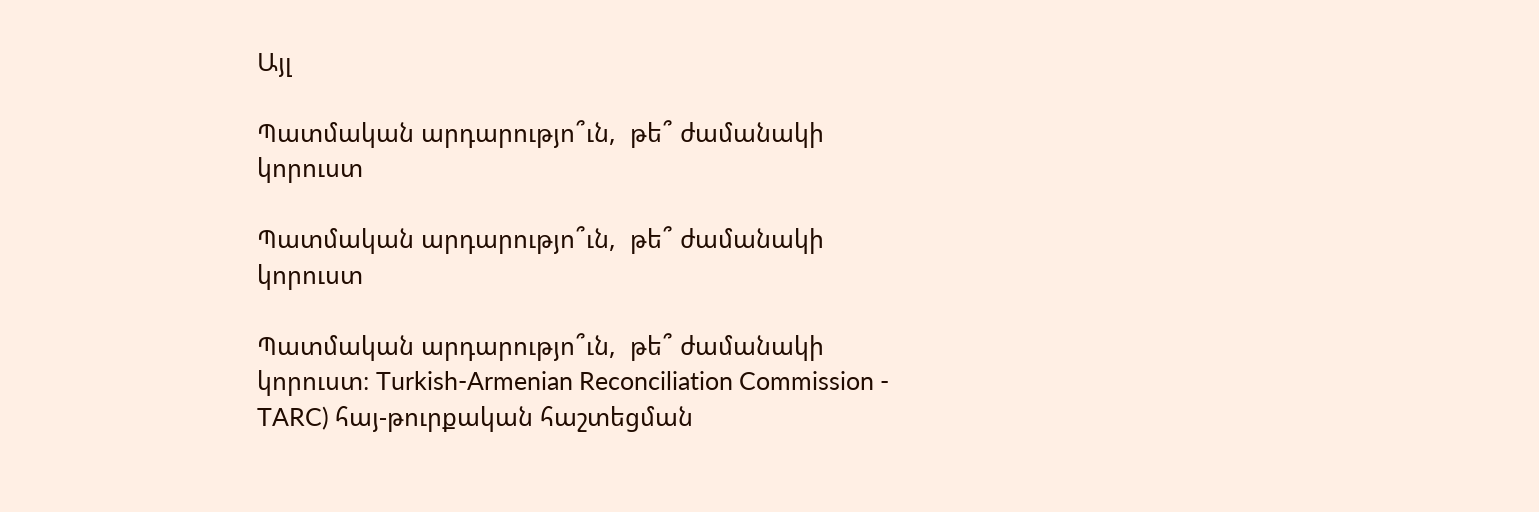Այլ

Պատմական արդարությո՞ւն,  թե՞ ժամանակի կորուստ

Պատմական արդարությո՞ւն,  թե՞ ժամանակի կորուստ

Պատմական արդարությո՞ւն,  թե՞ ժամանակի կորուստ։ Turkish-Armenian Reconciliation Commission - TARC) հայ-թուրքական հաշտեցման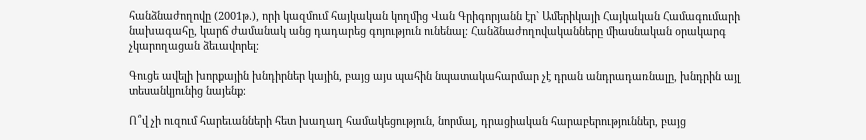հանձնաժողովը (2001թ.), որի կազմում հայկական կողմից Վան Գրիգորյանն էր` Ամերիկայի Հայկական Համագումարի նախագահը, կարճ ժամանակ անց դադարեց գոյություն ունենալ։ Հանձնաժողովականները միասնական օրակարգ չկարողացան ձեւավորել։

Գուցե ավելի խորքային խնդիրներ կային, բայց այս պահին նպատակահարմար չէ դրան անդրադառնալը, խնդրին այլ տեսանկյունից նայենք։

Ո՞վ չի ուզում հարեւանների հետ խաղաղ համակեցություն, նորմալ, դրացիական հարաբերություններ, բայց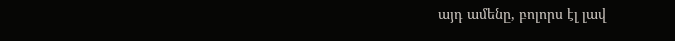այդ ամենը, բոլորս էլ լավ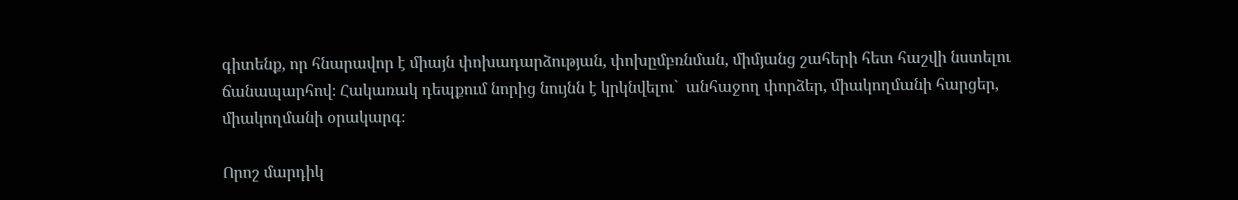գիտենք, որ հնարավոր է միայն փոխադարձության, փոխըմբռնման, միմյանց շահերի հետ հաշվի նստելու ճանապարհով։ Հակառակ դեպքում նորից նույնն է կրկնվելու`  անհաջող փորձեր, միակողմանի հարցեր, միակողմանի օրակարգ։

Որոշ մարդիկ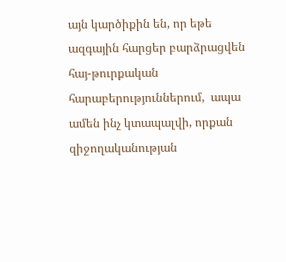այն կարծիքին են, որ եթե ազգային հարցեր բարձրացվեն հայ-թուրքական հարաբերություններում,  ապա ամեն ինչ կտապալվի, որքան զիջողականության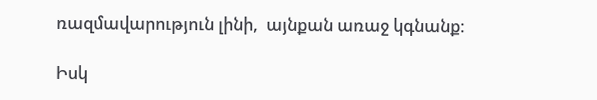ռազմավարություն լինի,  այնքան առաջ կգնանք։

Իսկ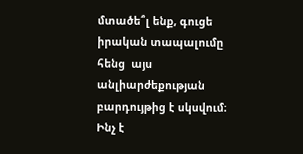մտածե՞լ ենք, գուցե իրական տապալումը հենց  այս անլիարժեքության բարդույթից է սկսվում։
Ինչ է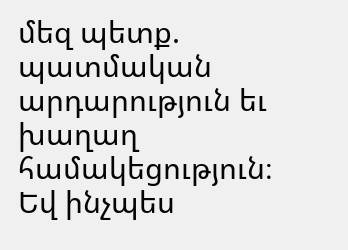մեզ պետք. պատմական արդարություն եւ  խաղաղ համակեցություն։
Եվ ինչպես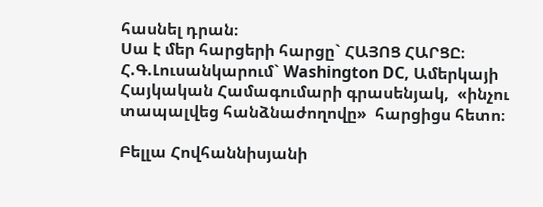հասնել դրան։
Սա է մեր հարցերի հարցը` ՀԱՅՈՑ ՀԱՐՑԸ։
Հ.Գ.Լուսանկարում` Washington DC, Ամերկայի Հայկական Համագումարի գրասենյակ,  «ինչու տապալվեց հանձնաժողովը»  հարցիցս հետո։

Բելլա Հովհաննիսյանի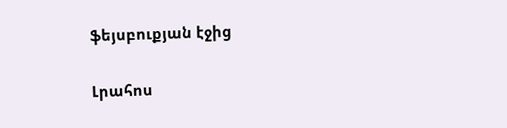ֆեյսբուքյան էջից

Լրահոս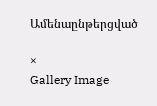Ամենաընթերցված

×
Gallery Image